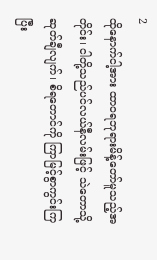2
ထိုနောက်ငါ့အား ထာဝရဘုရားမိန့်တော်မူသည့်အတိုင်း၊ ငါတို့သည်ပင်လယ်နီလမ်းဖြင့် သဲတောသို့ဆုတ်ချီလျက်၊ စိရတောင်ကို ကြာမြင့်စွာကွင်းကြ ပြီး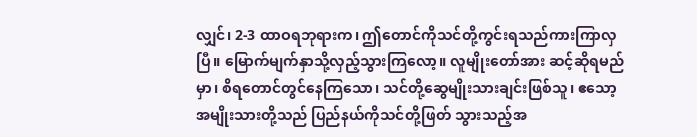လျှင်၊ 2-3 ထာဝရဘုရားက၊ ဤတောင်ကိုသင်တို့ကွင်းရသည်ကားကြာလှပြီ။ မြောက်မျက်နှာသို့လှည့်သွားကြလော့။ လူမျိုးတော်အား ဆင့်ဆိုရမည်မှာ၊ စိရတောင်တွင်နေကြသော၊ သင်တို့ဆွေမျိုးသားချင်းဖြစ်သူ၊ ဧသော့အမျိုးသားတို့သည် ပြည်နယ်ကိုသင်တို့ဖြတ် သွားသည့်အ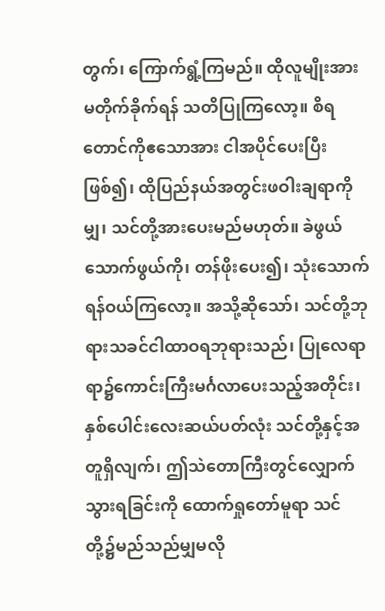တွက်၊ ကြောက်ရွံ့ကြမည်။ ထိုလူမျိုးအား မတိုက်ခိုက်ရန် သတိပြုကြလော့။ စိရတောင်ကိုဧသောအား ငါအပိုင်ပေးပြီးဖြစ်၍၊ ထိုပြည်နယ်အတွင်းဖဝါးချရာကိုမျှ၊ သင်တို့အားပေးမည်မဟုတ်။ ခဲဖွယ်သောက်ဖွယ်ကို၊ တန်ဖိုးပေး၍၊ သုံးသောက်ရန်ဝယ်ကြလော့။ အသို့ဆိုသော်၊ သင်တို့ဘုရားသခင်ငါထာဝရဘုရားသည်၊ ပြုလေရာရာ၌ကောင်းကြီးမင်္ဂလာပေးသည့်အတိုင်း၊ နှစ်ပေါင်းလေးဆယ်ပတ်လုံး သင်တို့နှင့်အတူရှိလျက်၊ ဤသဲတောကြီးတွင်လျှောက်သွားရခြင်းကို ထောက်ရှုတော်မူရာ သင်တို့၌မည်သည်မျှမလို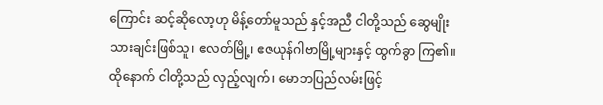ကြောင်း ဆင့်ဆိုလော့ဟု မိန့်တော်မူသည် နှင့်အညီ ငါတို့သည် ဆွေမျိုးသားချင်းဖြစ်သူ၊ ဧလတ်မြို့၊ ဧဇယုန်ဂါဗာမြို့များနှင့် ထွက်ခွာ ကြ၏။
ထိုနောက် ငါတို့သည် လှည့်လျက်၊ မောဘပြည်လမ်းဖြင့်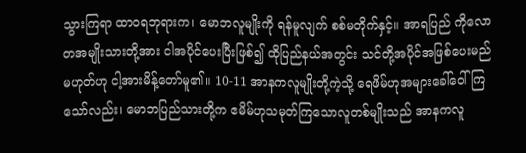သွားကြရာ ထာဝရဘုရားက၊ မောဘလူမျိုးကို ရန်မူလျက် စစ်မတိုက်နှင့်။ အာရပြည် ကိုလောတအမျိုးသားတို့အား ငါအပိုင်ပေးပြီးဖြစ်၍ ထိုပြည်နယ်အတွင်း သင်တို့အပိုင်အဖြစ်ပေးမည်မဟုတ်ဟု ငါ့အားမိန့်တော်မူ၏။ 10-11 အာနကလူမျိုးတို့ကဲ့သို့ ရေဖိမ်ဟုအများခေါ်ဝေါ်ကြသော်လည်း၊ မောဘပြည်သားတို့က ဧမိမ်ဟုသမုတ်ကြသောလူတစ်မျိုးသည် အာနကလူ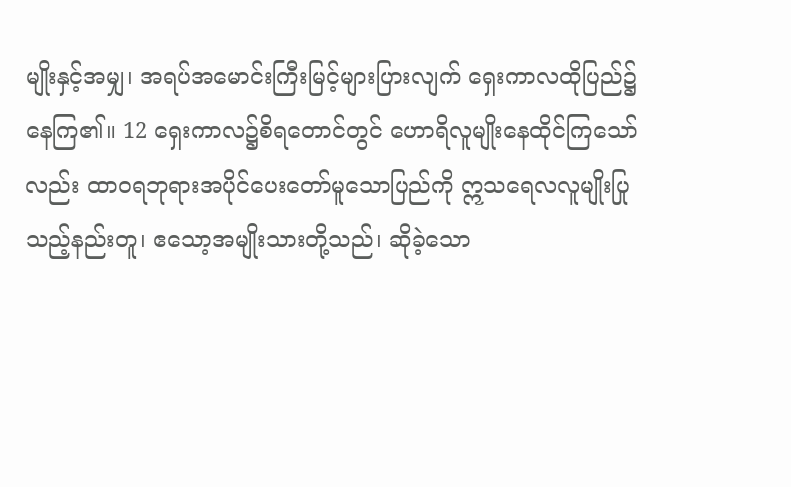မျိုးနှင့်အမျှ၊ အရပ်အမောင်းကြီးမြင့်များပြားလျက် ရှေးကာလထိုပြည်၌ နေကြ၏။ 12 ရှေးကာလ၌စိရတောင်တွင် ဟောရိလူမျိုးနေထိုင်ကြသော်လည်း ထာဝရဘုရားအပိုင်ပေးတော်မူသောပြည်ကို ဣသရေလလူမျိုးပြုသည့်နည်းတူ၊ ဧသော့အမျိုးသားတို့သည်၊ ဆိုခဲ့သော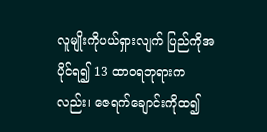လူမျိုးကိုပယ်ရှားလျက် ပြည်ကိုအပိုင်ရ၍ 13 ထာဝရဘုရားကလည်း၊ ဇေရက်ချောင်းကိုထ၍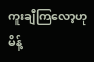ကူးချီကြလော့ဟုမိန့်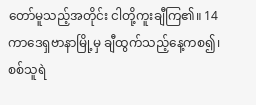တော်မူသည့်အတိုင်း ငါတို့ကူးချီကြ၏။ 14 ကာဒေရှဗာနာမြို့မှ ချီထွက်သည့်နေ့ကစ၍၊ စစ်သူရဲ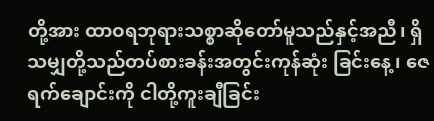တို့အား ထာဝရဘုရားသစ္စာဆိုတော်မူသည်နှင့်အညီ၊ ရှိသမျှတို့သည်တပ်စားခန်းအတွင်းကုန်ဆုံး ခြင်းနေ့၊ ဇေရက်ချောင်းကို ငါတို့ကူးချီခြင်း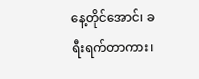နေ့တိုင်အောင်၊ ခရီးရက်တာကား၊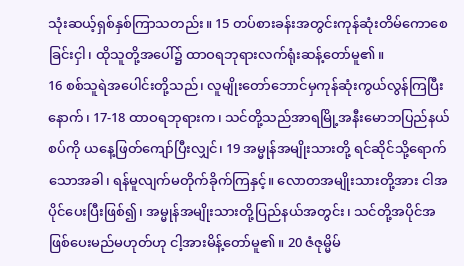သုံးဆယ့်ရှစ်နှစ်ကြာသတည်း။ 15 တပ်စားခန်းအတွင်းကုန်ဆုံးတိမ်ကောစေခြင်းငှါ၊ ထိုသူတို့အပေါ်၌ ထာဝရဘုရားလက်ရုံးဆန့်တော်မူ၏။
16 စစ်သူရဲအပေါင်းတို့သည်၊ လူမျိုးတော်ဘောင်မှကုန်ဆုံးကွယ်လွန်ကြပြီးနောက်၊ 17-18 ထာဝရဘုရားက၊ သင်တို့သည်အာရမြို့အနီးမောဘပြည်နယ်စပ်ကို ယနေ့ဖြတ်ကျော်ပြီးလျှင်၊ 19 အမ္မုန်အမျိုးသားတို့ ရင်ဆိုင်သို့ရောက်သောအခါ၊ ရန်မူလျက်မတိုက်ခိုက်ကြနှင့်။ လောတအမျိုးသားတို့အား ငါအပိုင်ပေးပြီးဖြစ်၍၊ အမ္မုန်အမျိုးသားတို့ပြည်နယ်အတွင်း၊ သင်တို့အပိုင်အဖြစ်ပေးမည်မဟုတ်ဟု ငါ့အားမိန့်တော်မူ၏။ 20 ဇံဇုမ္မိမ်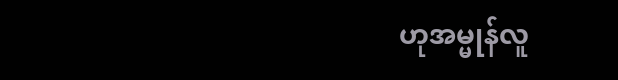ဟုအမ္မုန်လူ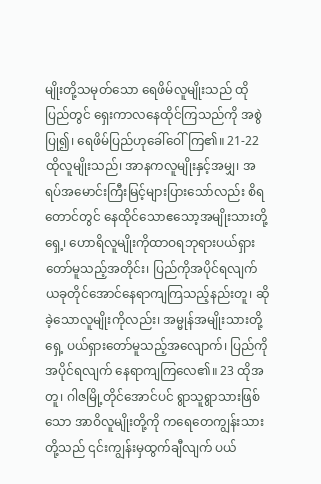မျိုးတို့သမုတ်သော ရေဖိမ်လူမျိုးသည် ထိုပြည်တွင် ရှေးကာလနေထိုင်ကြသည်ကို အစွဲပြု၍၊ ရေဖိမ်ပြည်ဟုခေါ်ဝေါ်ကြ၏။ 21-22 ထိုလူမျိုးသည်၊ အာနကလူမျိုးနှင့်အမျှ၊ အရပ်အမောင်းကြီးမြင့်များပြားသော်လည်း စိရတောင်တွင် နေထိုင်သောဧသော့အမျိုးသားတို့ရှေ့၊ ဟောရိလူမျိုးကိုထာဝရဘုရားပယ်ရှားတော်မူသည့်အတိုင်း၊ ပြည်ကိုအပိုင်ရလျက် ယခုတိုင်အောင်နေရာကျကြသည့်နည်းတူ၊ ဆိုခဲ့သောလူမျိုးကိုလည်း၊ အမ္မုန်အမျိုးသားတို့ရှေ့ ပယ်ရှားတော်မူသည့်အလျောက်၊ ပြည်ကိုအပိုင်ရလျက် နေရာကျကြလေ၏။ 23 ထိုအတူ၊ ဂါဇမြို့တိုင်အောင်ပင် ရွာသူရွာသားဖြစ်သော အာဝိလူမျိုးတို့ကို ကရေတေကျွန်းသားတို့သည် ၎င်းကျွန်းမှထွက်ချီလျက် ပယ်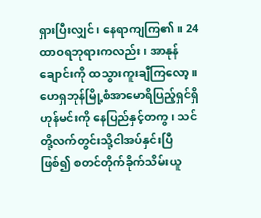ရှားပြီးလျှင်၊ နေရာကျကြ၏။ 24 ထာဝရဘုရားကလည်း၊ အာနုန်ချောင်းကို ထသွားကူးချီကြလော့။ ဟေရှဘုန်မြို့စံအာမောရိပြည့်ရှင်ရှိဟုန်မင်းကို နေပြည်နှင့်တကွ၊ သင်တို့လက်တွင်းသို့ငါအပ်နှင်းပြီဖြစ်၍ စတင်တိုက်ခိုက်သိမ်းယူ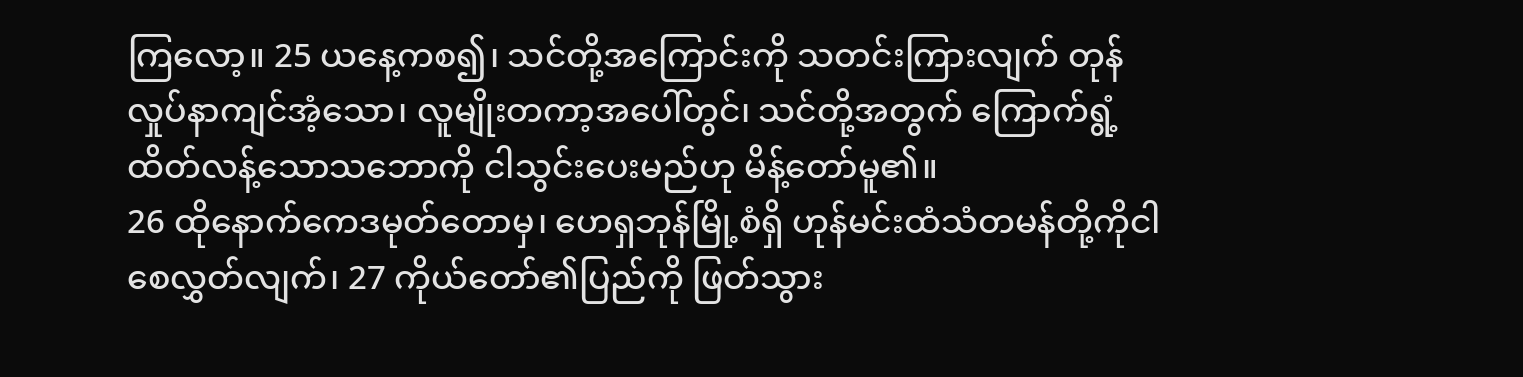ကြလော့။ 25 ယနေ့ကစ၍၊ သင်တို့အကြောင်းကို သတင်းကြားလျက် တုန်လှုပ်နာကျင်အံ့သော၊ လူမျိုးတကာ့အပေါ်တွင်၊ သင်တို့အတွက် ကြောက်ရွံ့ထိတ်လန့်သောသဘောကို ငါသွင်းပေးမည်ဟု မိန့်တော်မူ၏။
26 ထိုနောက်ကေဒမုတ်တောမှ၊ ဟေရှဘုန်မြို့စံရှိ ဟုန်မင်းထံသံတမန်တို့ကိုငါစေလွှတ်လျက်၊ 27 ကိုယ်တော်၏ပြည်ကို ဖြတ်သွား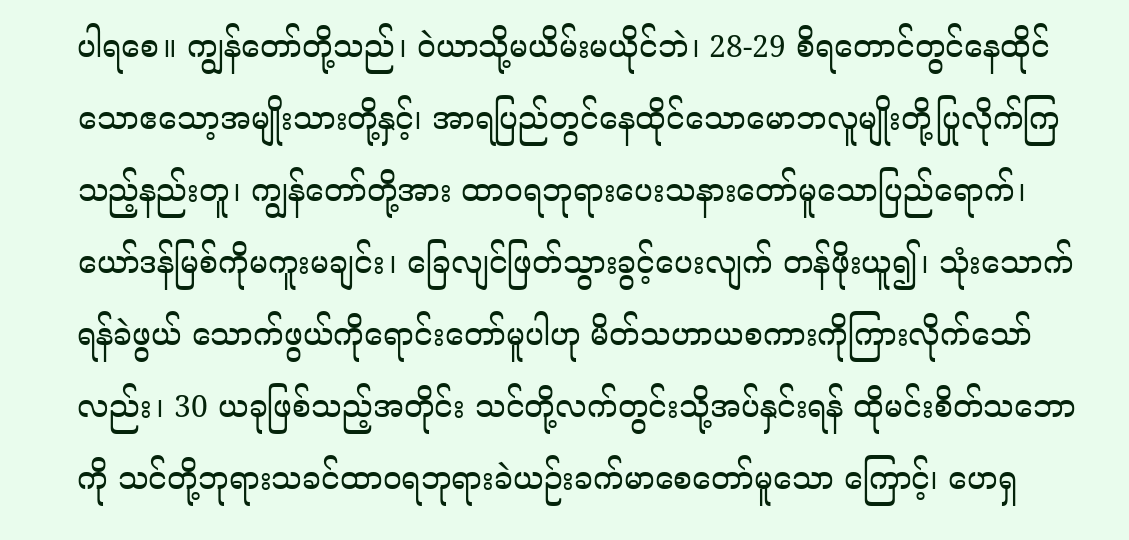ပါရစေ။ ကျွန်တော်တို့သည်၊ ဝဲယာသို့မယိမ်းမယိုင်ဘဲ၊ 28-29 စိရတောင်တွင်နေထိုင်သောဧသော့အမျိုးသားတို့နှင့်၊ အာရပြည်တွင်နေထိုင်သောမောဘလူမျိုးတို့ပြုလိုက်ကြသည့်နည်းတူ၊ ကျွန်တော်တို့အား ထာဝရဘုရားပေးသနားတော်မူသောပြည်ရောက်၊ ယော်ဒန်မြစ်ကိုမကူးမချင်း၊ ခြေလျင်ဖြတ်သွားခွင့်ပေးလျက် တန်ဖိုးယူ၍၊ သုံးသောက်ရန်ခဲဖွယ် သောက်ဖွယ်ကိုရောင်းတော်မူပါဟု မိတ်သဟာယစကားကိုကြားလိုက်သော်လည်း၊ 30 ယခုဖြစ်သည့်အတိုင်း သင်တို့လက်တွင်းသို့အပ်နှင်းရန် ထိုမင်းစိတ်သဘောကို သင်တို့ဘုရားသခင်ထာဝရဘုရားခဲယဉ်းခက်မာစေတော်မူသော ကြောင့်၊ ဟေရှ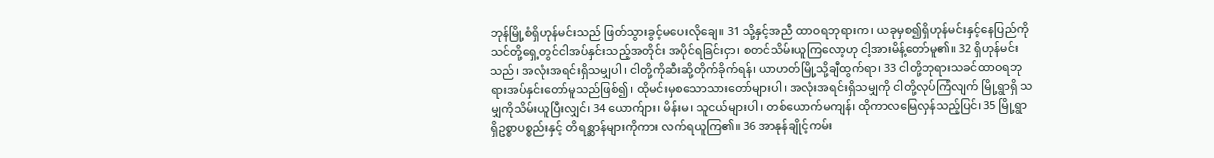ဘုန်မြို့စံရှိဟုန်မင်းသည် ဖြတ်သွားခွင့်မပေးလိုချေ။ 31 သို့နှင့်အညီ ထာဝရဘုရားက၊ ယခုမှစ၍ရှိဟုန်မင်းနှင့်နေပြည်ကို သင်တို့ရှေ့တွင်ငါအပ်နှင်းသည့်အတိုင်း အပိုင်ရခြင်းငှာ၊ စတင်သိမ်းယူကြလော့ဟု ငါ့အားမိန့်တော်မူ၏။ 32 ရှိဟုန်မင်းသည်၊ အလုံးအရင်းရှိသမျှပါ၊ ငါတို့ကိုဆီးဆို့တိုက်ခိုက်ရန်၊ ယာဟတ်မြို့သို့ချီထွက်ရာ၊ 33 ငါတို့ဘုရားသခင်ထာဝရဘုရားအပ်နှင်းတော်မူသည်ဖြစ်၍၊ ထိုမင်းမှစသောသားတော်များပါ၊ အလုံးအရင်းရှိသမျှကို ငါတို့လုပ်ကြံလျက် မြို့ရွာရှိ သမျှကိုသိမ်းယူပြီးလျှင်၊ 34 ယောက်ျား၊ မိန်းမ၊ သူငယ်များပါ၊ တစ်ယောက်မကျန်၊ ထိုကာလမြေလှန်သည့်ပြင်၊ 35 မြို့ရွာရှိဥစ္စာပစ္စည်းနှင့် တိရစ္ဆာန်များကိုကား လက်ရယူကြ၏။ 36 အာနုန်ချိုင့်ကမ်း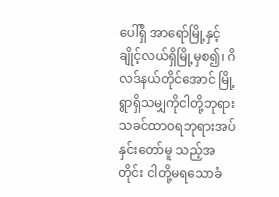ပေါ်ရှိ အာရော်မြို့နှင့်ချိုင့်လယ်ရှိမြို့မှစ၍၊ ဂိလဒ်နယ်တိုင်အောင် မြို့ရွာရှိသမျှကိုငါတို့ဘုရားသခင်ထာဝရဘုရားအပ်နှင်းတော်မူ သည့်အတိုင်း ငါတို့မရသောခံ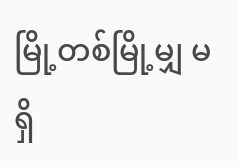မြို့တစ်မြို့မျှ မရှိ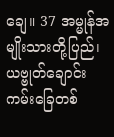ချေ။ 37 အမ္မုန်အမျိုးသားတို့ပြည်၊ ယဗ္ဗုတ်ချောင်းကမ်းခြေတစ်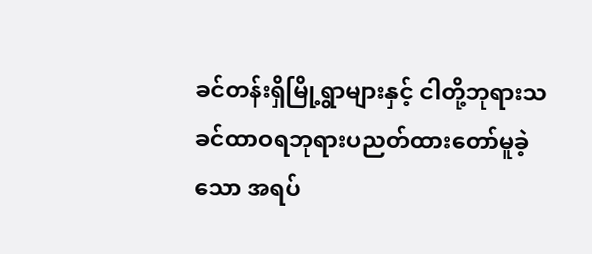ခင်တန်းရှိမြို့ရွာများနှင့် ငါတို့ဘုရားသခင်ထာဝရဘုရားပညတ်ထားတော်မူခဲ့သော အရပ်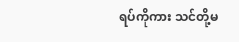ရပ်ကိုကား သင်တို့မ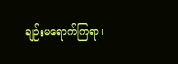ချဉ်းမရောက်ကြရာ၊